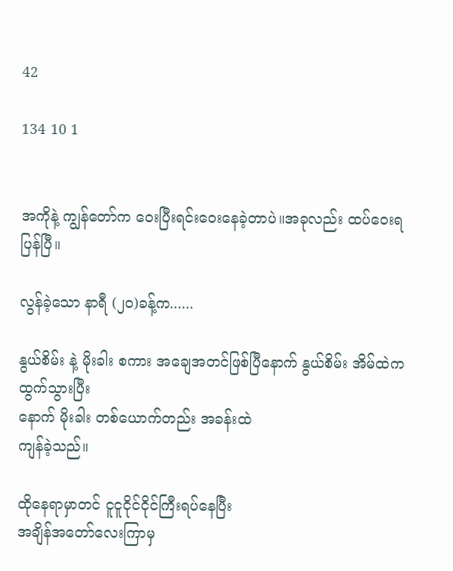42

134 10 1


အကိုနဲ့ ကျွန်တော်က ဝေးပြီးရင်းဝေးနေခဲ့တာပဲ။အခုလည်း ထပ်ဝေးရပြန်ပြီ။

လွန်ခဲ့သော နာရီ (၂၀)ခန့်က......

နွယ်စိမ်း နဲ့ မိုးခါး စကား အချေအတင်ဖြစ်ပြီနောက် နွယ်စိမ်း အိမ်ထဲက ထွက်သွားပြီး
နောက် မိုးခါး တစ်ယောက်တည်း အခန်းထဲ
ကျန်ခဲ့သည်။

ထိုနေရာမှာတင် ငူငူငိုင်ငိုင်ကြီးရပ်နေပြီး
အချိန်အတော်လေးကြာမှ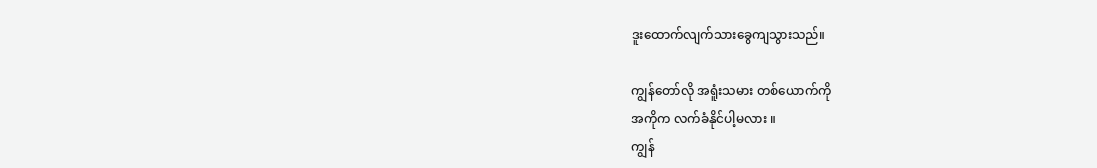ဒူးထောက်လျက်သားခွေကျသွားသည်။

ကျွန်တော်လို အရူံးသမား တစ်ယောက်ကို
အကိုက လက်ခံနိုင်ပါ့မလား ။
ကျွန်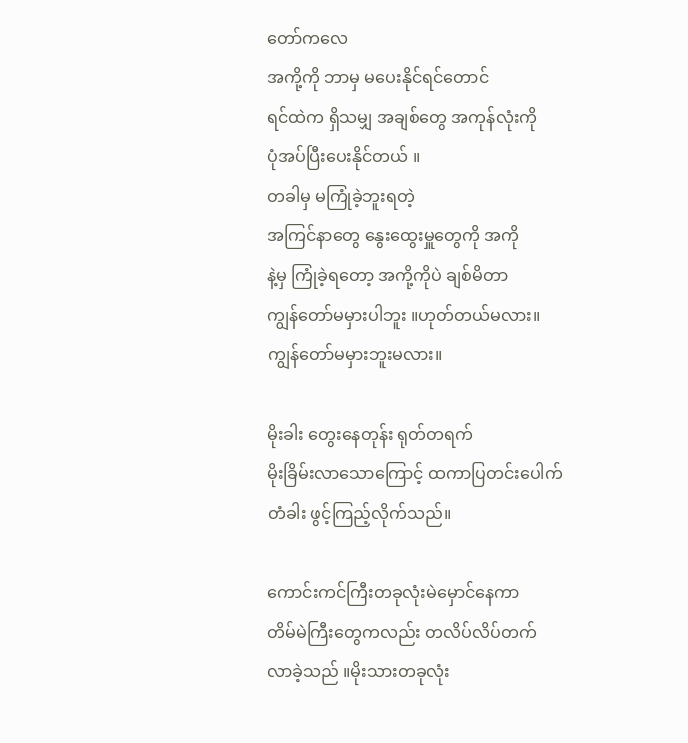တော်ကလေ
အကို့ကို ဘာမှ မပေးနိုင်ရင်တောင်
ရင်ထဲက ရှိသမျှ အချစ်တွေ အကုန်လုံးကို
ပုံအပ်ပြီးပေးနိုင်တယ် ။
တခါမှ မကြုံခဲ့ဘူးရတဲ့
အကြင်နာတွေ နွေးထွေးမှူတွေကို အကို
နဲ့မှ ကြုံခဲ့ရတော့ အကို့ကိုပဲ ချစ်မိတာ
ကျွန်တော်မမှားပါဘူး ။ဟုတ်တယ်မလား။
ကျွန်တော်မမှားဘူးမလား။

မိုးခါး တွေးနေတုန်း ရုတ်တရက်
မိုးခြိမ်းလာသောကြောင့် ထကာပြတင်းပေါက်
တံခါး ဖွင့်ကြည့်လိုက်သည်။

ကောင်းကင်ကြီးတခုလုံးမဲမှောင်နေကာ
တိမ်မဲကြီးတွေကလည်း တလိပ်လိပ်တက်
လာခဲ့သည် ။မိုးသားတခုလုံး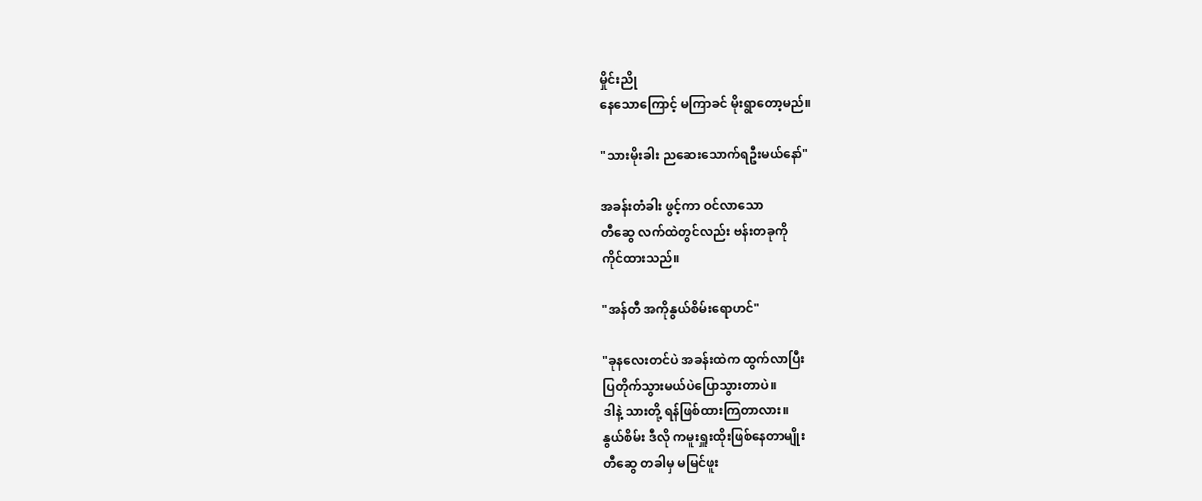မှိုင်းညို
နေသောကြောင့် မကြာခင် မိုးရွာတော့မည်။

"သားမိုးခါး ညဆေးသောက်ရဦးမယ်နော်"

အခန်းတံခါး ဖွင့်ကာ ဝင်လာသော
တီဆွေ လက်ထဲတွင်လည်း ဗန်းတခုကို
ကိုင်ထားသည်။

"အန်တီ အကိုနွယ်စိမ်းရောဟင်"

"ခုနလေးတင်ပဲ အခန်းထဲက ထွက်လာပြီး
ပြတိုက်သွားမယ်ပဲပြောသွားတာပဲ။
ဒါနဲ့ သားတို့ ရန်ဖြစ်ထားကြတာလား။
နွယ်စိမ်း ဒီလို ကမူးရှူးထိုးဖြစ်နေတာမျိုး
တီဆွေ တခါမှ မမြင်ဖူး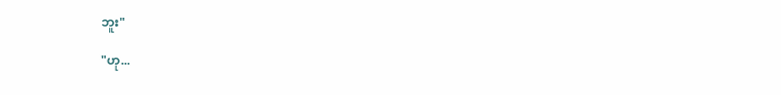ဘူး"

"ဟု...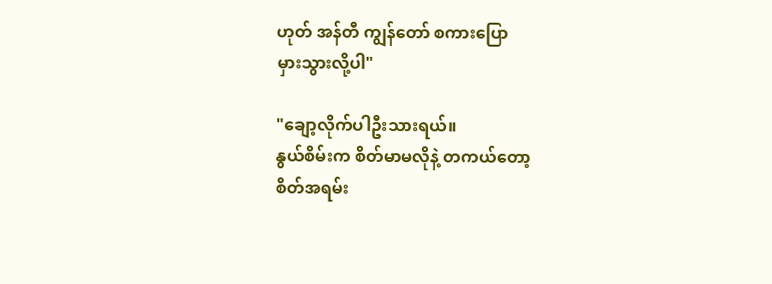ဟုတ် အန်တီ ကျွန်တော် စကားပြော
မှားသွားလို့ပါ"

"ချော့လိုက်ပါဦးသားရယ်။
နွယ်စိမ်းက စိတ်မာမလိုနဲ့ တကယ်တော့
စိတ်အရမ်း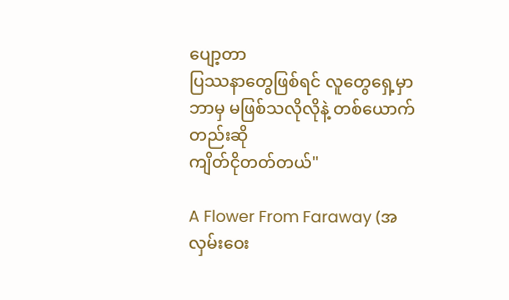ပျော့တာ
ပြဿနာတွေဖြစ်ရင် လူတွေရှေ့မှာ
ဘာမှ မဖြစ်သလိုလိုနဲ့ တစ်ယောက်တည်းဆို
ကျိတ်ငိုတတ်တယ်"

A Flower From Faraway (အလှမ်းဝေး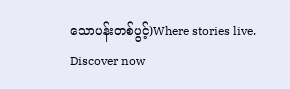သောပန်းတစ်ပွင့်)Where stories live. Discover now